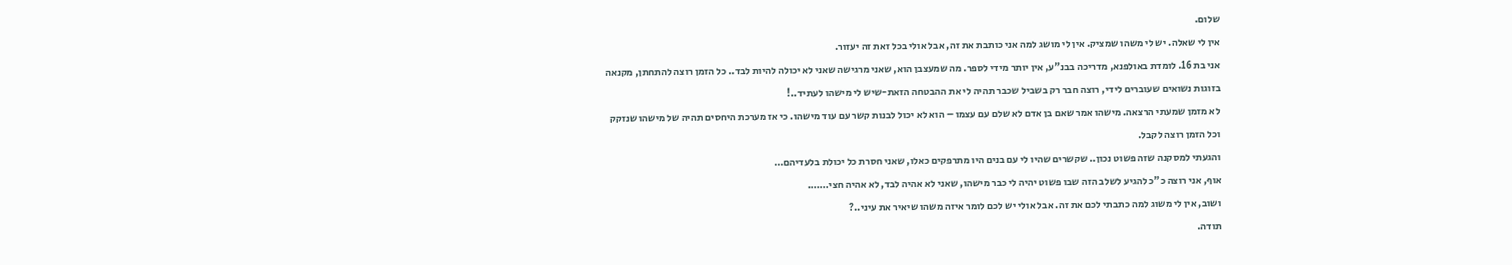שלום.
אין לי שאלה. יש לי משהו שמציק. אין לי מושג למה אני כותבת את זה, אבל אולי בכל זאת זה יעזור.
אני בת 16. לומדת באולפנא, מדריכה בבנ"ע, אין יותר מידי לספר. מה שמעצבן הוא, שאני מרגישה שאני לא יכולה להיות לבד.. כל הזמן רוצה להתחתן, מקנאה בזוגות נשואים שעוברים לידי, רוצה חבר רק בשביל שכבר תהיה לי את ההבטחה הזאת-שיש לי מישהו לעתיד..!
לא מזמן שמעתי הרצאה. מישהו אמר שאם בן אדם לא שלם עם עצמו – הוא לא יכול לבנות קשר עם עוד מישהו. כי אז מערכת היחסים תהיה של מישהו שנזקק וכל הזמן רוצה לקבל.
והגעתי למסקנה שזה פשוט נכון.. שקשרים שהיו לי עם בנים היו מתרפקים כאלו, שאני חסרת כל יכולת בלעדיהם…
אוף, אני רוצה כ"כ להגיע לשלב הזה שבו פשוט יהיה לי כבר מישהו, שאני לא אהיה לבד, לא אהיה חצי…….
ושוב, אין לי משוג למה כתבתי לכם את זה. אבל אולי יש לכם לומר איזה משהו שיאיר את עיני..?
תודה.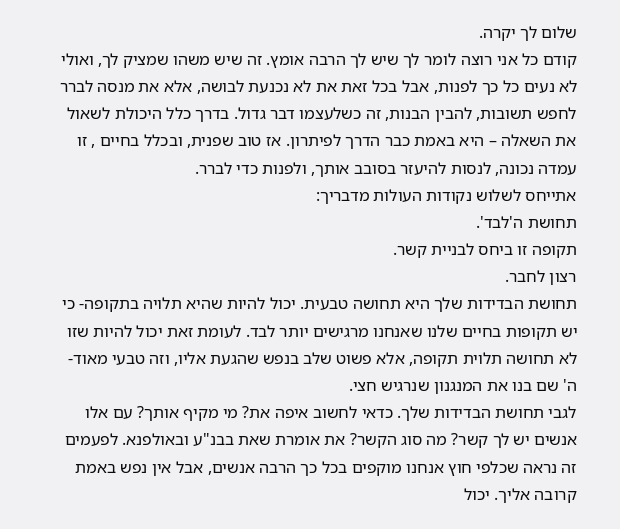שלום לך יקרה.
קודם כל אני רוצה לומר לך שיש לך הרבה אומץ. זה שיש משהו שמציק לך, ואולי לא נעים כל כך לפנות, אבל בכל זאת את לא נכנעת לבושה, אלא את מנסה לברר לחפש תשובות, להבין הבנות, זה כשלעצמו דבר גדול. בדרך כלל היכולת לשאול את השאלה – היא באמת כבר הדרך לפיתרון. אז טוב שפנית, ובכלל בחיים , זו עמדה נכונה, לנסות להיעזר בסובב אותך, ולפנות כדי לברר.
אתייחס לשלוש נקודות העולות מדבריך:
תחושת ה'לבד'.
תקופה זו ביחס לבניית קשר.
רצון לחבר.
תחושת הבדידות שלך היא תחושה טבעית. יכול להיות שהיא תלויה בתקופה- כי יש תקופות בחיים שלנו שאנחנו מרגישים יותר לבד. לעומת זאת יכול להיות שזו לא תחושה תלוית תקופה, אלא פשוט שלב בנפש שהגעת אליו, וזה טבעי מאוד- ה' שם בנו את המנגנון שנרגיש חצי.
לגבי תחושת הבדידות שלך. כדאי לחשוב איפה את? מי מקיף אותך? עם אלו אנשים יש לך קשר? מה סוג הקשר? את אומרת שאת בבנ"ע ובאולפנא. לפעמים זה נראה שכלפי חוץ אנחנו מוקפים בכל כך הרבה אנשים, אבל אין נפש באמת קרובה אליך. יכול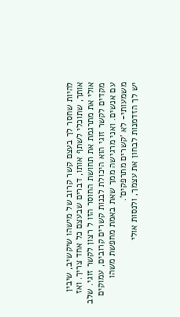להיות שחסר לך בעצם קשר קרוב של מישהו שיקשיב, שיבין אותך, שתוכלי לשתף אותו, דברים שבעצם כל אחד צריך. ואז אולי את מתרגמת את תחושת החוסר הזו ל רצון לקשר זוגי. שלב מקדים לקשר זוגי הוא היכולת לבנות קשרים קרובים, עמוקים עם אנשים. ואני מרגישה ממך שאת באמת מחפשת משהו משמעותי- לא 'קשרים מתרפקים'.
יש לך הזדמנות לבחון את עצמך, ולנסות אולי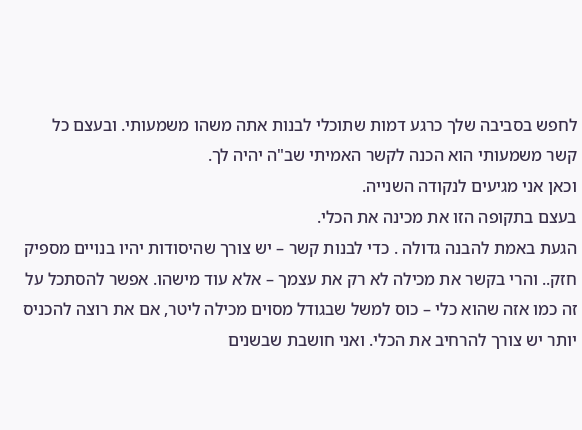לחפש בסביבה שלך כרגע דמות שתוכלי לבנות אתה משהו משמעותי. ובעצם כל קשר משמעותי הוא הכנה לקשר האמיתי שב"ה יהיה לך.
וכאן אני מגיעים לנקודה השנייה.
בעצם בתקופה הזו את מכינה את הכלי.
הגעת באמת להבנה גדולה . כדי לבנות קשר – יש צורך שהיסודות יהיו בנויים מספיק חזק.. והרי בקשר את מכילה לא רק את עצמך – אלא עוד מישהו. אפשר להסתכל על זה כמו אזה שהוא כלי – כוס למשל שבגודל מסוים מכילה ליטר, אם את רוצה להכניס יותר יש צורך להרחיב את הכלי. ואני חושבת שבשנים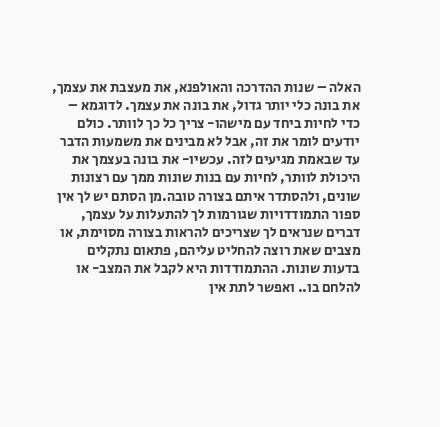האלה – שנות ההדרכה והאולפנא, את מעצבת את עצמך, את בונה כלי יותר גדול, את בונה את עצמך. לדוגמא – כדי לחיות ביחד עם מישהו- צריך כל כך לוותר. כולם יודעים לומר את זה, אבל לא מבינים את משמעות הדבר עד שבאמת מגיעים לזה. עכשיו- את בונה בעצמך את היכולת לוותר, לחיות עם בנות שונות ממך עם רצונות שונים, ולהסתדר איתם בצורה טובה.מן הסתם יש לך אין ספור התמודדויות שגורמות לך להתעלות על עצמך, דברים שנראים לך שצריכים להראות בצורה מסוימת, או מצבים שאת רוצה להחליט עליהם, פתאום נתקלים בדעות שונות. ההתמודדות היא לקבל את המצב- או להלחם בו.. ואפשר לתת אין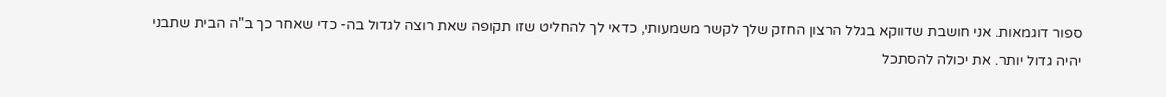ספור דוגמאות. אני חושבת שדווקא בגלל הרצון החזק שלך לקשר משמעותי, כדאי לך להחליט שזו תקופה שאת רוצה לגדול בה- כדי שאחר כך ב"ה הבית שתבני יהיה גדול יותר. את יכולה להסתכל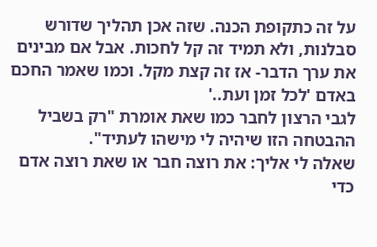על זה כתקופת הכנה. שזה אכן תהליך שדורש סבלנות, ולא תמיד זה קל לחכות. אבל אם מבינים את ערך הדבר- אז זה קצת מקל. וכמו שאמר החכם באדם 'לכל זמן ועת..'
לגבי הרצון לחבר כמו שאת אומרת "רק בשביל ההבטחה הזו שיהיה לי מישהו לעתיד".
שאלה לי אליך: את רוצה חבר או שאת רוצה אדם כדי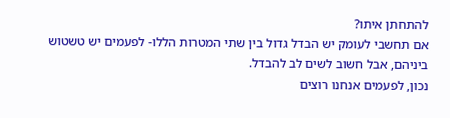להתחתן איתו?
אם תחשבי לעומק יש הבדל גדול בין שתי המטרות הללו- לפעמים יש טשטוש ביניהם, אבל חשוב לשים לב להבדל.
נכון, לפעמים אנחנו רוצים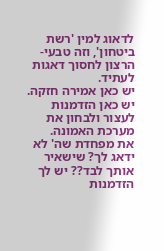לדאוג למין 'רשת ביטחון', וזה טבעי- הרצון לחסוך דאגות לעתיד.
יש כאן אמירה חזקה. יש כאן הזדמנות לעצור ולבחון את מערכת האמונה.
את מפחדת שה' לא ידאג לך? שישאיר אותך לבד?? יש לך הזדמנות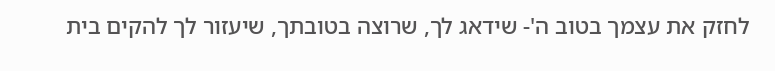לחזק את עצמך בטוב ה'- שידאג לך, שרוצה בטובתך, שיעזור לך להקים בית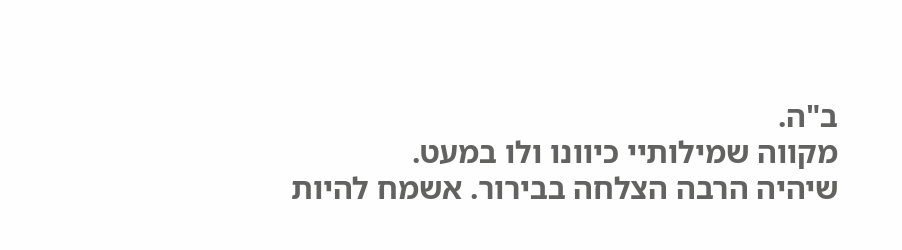ב"ה.
מקווה שמילותיי כיוונו ולו במעט.
שיהיה הרבה הצלחה בבירור. אשמח להיות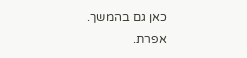כאן גם בהמשך.
אפרת.